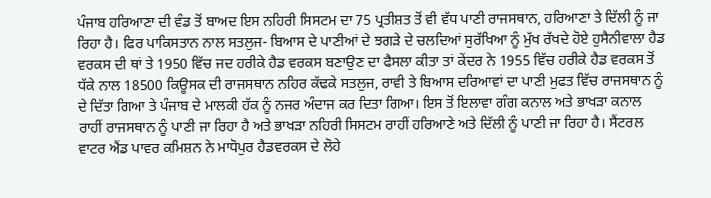ਪੰਜਾਬ ਹਰਿਆਣਾ ਦੀ ਵੰਡ ਤੋਂ ਬਾਅਦ ਇਸ ਨਹਿਰੀ ਸਿਸਟਮ ਦਾ 75 ਪ੍ਰਤੀਸ਼ਤ ਤੋਂ ਵੀ ਵੱਧ ਪਾਣੀ ਰਾਜਸਥਾਨ, ਹਰਿਆਣਾ ਤੇ ਦਿੱਲੀ ਨੂੰ ਜਾ ਰਿਹਾ ਹੈ। ਫਿਰ ਪਾਕਿਸਤਾਨ ਨਾਲ ਸਤਲੁਜ- ਬਿਆਸ ਦੇ ਪਾਣੀਆਂ ਦੇ ਝਗੜੇ ਦੇ ਚਲਦਿਆਂ ਸੁਰੱਖਿਆ ਨੂੰ ਮੁੱਖ ਰੱਖਦੇ ਹੋਏ ਹੁਸੈਨੀਵਾਲਾ ਹੈਡ ਵਰਕਸ ਦੀ ਥਾਂ ਤੇ 1950 ਵਿੱਚ ਜਦ ਹਰੀਕੇ ਹੈਡ ਵਰਕਸ ਬਣਾਉਣ ਦਾ ਫੈਸਲਾ ਕੀਤਾ ਤਾਂ ਕੇਂਦਰ ਨੇ 1955 ਵਿੱਚ ਹਰੀਕੇ ਹੈਡ ਵਰਕਸ ਤੋਂ ਧੱਕੇ ਨਾਲ 18500 ਕਿਊਸਕ ਦੀ ਰਾਜਸਥਾਨ ਨਹਿਰ ਕੱਢਕੇ ਸਤਲੁਜ, ਰਾਵੀ ਤੇ ਬਿਆਸ ਦਰਿਆਵਾਂ ਦਾ ਪਾਣੀ ਮੁਫਤ ਵਿੱਚ ਰਾਜਸਥਾਨ ਨੂੰ ਦੇ ਦਿੱਤਾ ਗਿਆ ਤੇ ਪੰਜਾਬ ਦੇ ਮਾਲਕੀ ਹੱਕ ਨੂੰ ਨਜਰ ਅੰਦਾਜ ਕਰ ਦਿਤਾ ਗਿਆ। ਇਸ ਤੋਂ ਇਲਾਵਾ ਗੰਗ ਕਨਾਲ ਅਤੇ ਭਾਖੜਾ ਕਨਾਲ ਰਾਹੀਂ ਰਾਜਸਥਾਨ ਨੂੰ ਪਾਣੀ ਜਾ ਰਿਹਾ ਹੈ ਅਤੇ ਭਾਖੜਾ ਨਹਿਰੀ ਸਿਸਟਮ ਰਾਹੀਂ ਹਰਿਆਣੇ ਅਤੇ ਦਿੱਲੀ ਨੂੰ ਪਾਣੀ ਜਾ ਰਿਹਾ ਹੈ। ਸੈਂਟਰਲ ਵਾਟਰ ਐਂਡ ਪਾਵਰ ਕਮਿਸ਼ਨ ਨੇ ਮਾਧੋਪੁਰ ਹੈਡਵਰਕਸ ਦੇ ਲੋਹੇ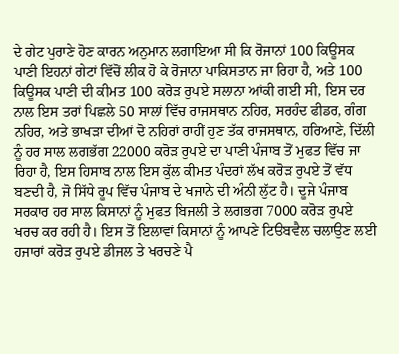ਦੇ ਗੇਟ ਪੁਰਾਣੇ ਹੋਣ ਕਾਰਨ ਅਨੁਮਾਨ ਲਗਾਇਆ ਸੀ ਕਿ ਰੋਜਾਨਾਂ 100 ਕਿਊਸਕ ਪਾਣੀ ਇਹਨਾਂ ਗੇਟਾਂ ਵਿੱਚੋਂ ਲੀਕ ਹੋ ਕੇ ਰੋਜਾਨਾ ਪਾਕਿਸਤਾਨ ਜਾ ਰਿਹਾ ਹੈ, ਅਤੇ 100 ਕਿਊਸਕ ਪਾਣੀ ਦੀ ਕੀਮਤ 100 ਕਰੋੜ ਰੁਪਏ ਸਲਾਨਾ ਆਂਕੀ ਗਈ ਸੀ, ਇਸ ਦਰ ਨਾਲ ਇਸ ਤਰਾਂ ਪਿਛਲੇ 50 ਸਾਲਾਂ ਵਿੱਚ ਰਾਜਸਥਾਨ ਨਹਿਰ, ਸਰਹੰਦ ਫੀਡਰ, ਗੰਗ ਨਹਿਰ, ਅਤੇ ਭਾਖੜਾ ਦੀਆਂ ਦੋ ਨਹਿਰਾਂ ਰਾਹੀਂ ਹੁਣ ਤੱਕ ਰਾਜਸਥਾਨ, ਹਰਿਆਣੇ, ਦਿੱਲੀ ਨੂੰ ਹਰ ਸਾਲ ਲਗਭੱਗ 22000 ਕਰੋੜ ਰੁਪਏ ਦਾ ਪਾਣੀ ਪੰਜਾਬ ਤੋਂ ਮੁਫਤ ਵਿੱਚ ਜਾ ਰਿਹਾ ਹੈ, ਇਸ ਹਿਸਾਬ ਨਾਲ ਇਸ ਕੁੱਲ ਕੀਮਤ ਪੰਦਰਾਂ ਲੱਖ ਕਰੋੜ ਰੁਪਏ ਤੋਂ ਵੱਧ ਬਣਦੀ ਹੈ, ਜੋ ਸਿੱਧੇ ਰੂਪ ਵਿੱਚ ਪੰਜਾਬ ਦੇ ਖਜਾਨੇ ਦੀ ਅੰਨੀ ਲੁੱਟ ਹੈ। ਦੂਜੇ ਪੰਜਾਬ ਸਰਕਾਰ ਹਰ ਸਾਲ ਕਿਸਾਨਾਂ ਨੂੰ ਮੁਫਤ ਬਿਜਲੀ ਤੇ ਲਗਭਗ 7000 ਕਰੋੜ ਰੁਪਏ ਖਰਚ ਕਰ ਰਹੀ ਹੈ। ਇਸ ਤੋਂ ਇਲਾਵਾਂ ਕਿਸਾਨਾਂ ਨੂੰ ਆਪਣੇ ਟਿੳਬਵੈਲ ਚਲਾਉਣ ਲਈ ਹਜਾਰਾਂ ਕਰੋੜ ਰੁਪਏ ਡੀਜਲ ਤੇ ਖਰਚਣੇ ਪੈ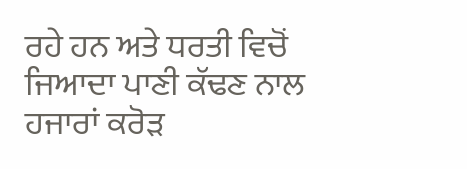ਰਹੇ ਹਨ ਅਤੇ ਧਰਤੀ ਵਿਚੋਂ ਜਿਆਦਾ ਪਾਣੀ ਕੱਢਣ ਨਾਲ ਹਜਾਰਾਂ ਕਰੋੜ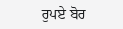ਰੁਪਏ ਬੋਰ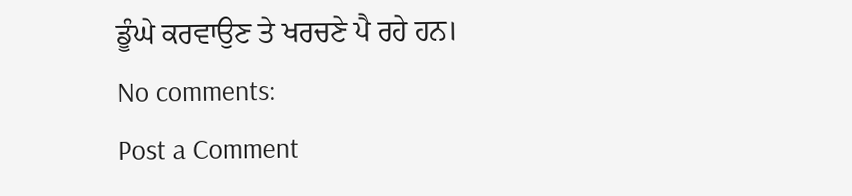ਡੂੰਘੇ ਕਰਵਾਉਣ ਤੇ ਖਰਚਣੇ ਪੈ ਰਹੇ ਹਨ।
No comments:
Post a Comment